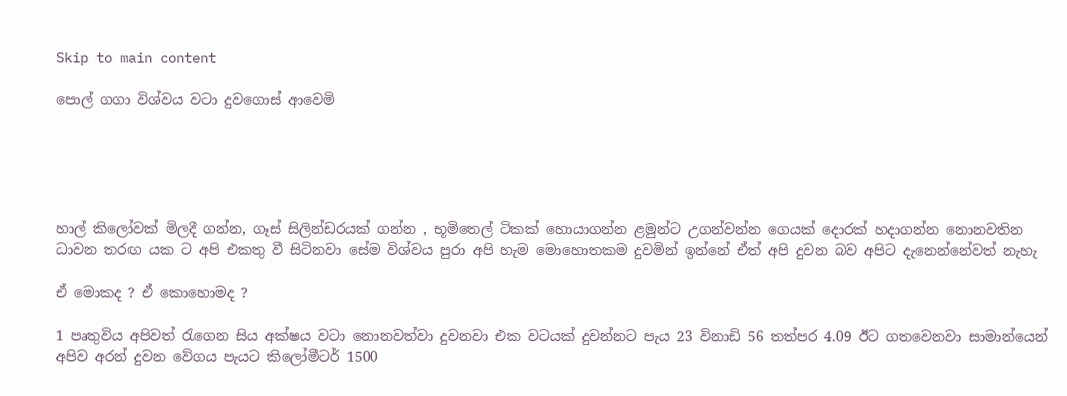Skip to main content

පොල් ගගා විශ්වය වටා දුවගොස් ආවෙමි





හාල් කිලෝවක් මිලදී ගන්න, ගෑස් සිලින්ඩරයක් ගන්න , භූමිතෙල් ටිකක් හොයාගන්න ළමුන්ට උගන්වන්න ගෙයක් දොරක් හදාගන්න නොනවතින ධාවන තරඟ යක ට අපි එකතු වී සිටිනවා සේම විශ්වය පුරා අපි හැම මොහොතකම දුවමින් ඉන්නේ ඒත් අපි දුවන බව අපිට දැනෙන්නේවත් නැහැ

ඒ මොකද ? ඒ කොහොමද ?

1 පෘතුවිය අපිවත් රැගෙන සිය අක්ෂය වටා නොනවත්වා දුවනවා එක වටයක් දුවන්නට පැය 23 විනාඩි 56 තත්පර 4.09 ඊට ගතවෙනවා සාමාන්යෙන් අපිව අරන් දුවන වේගය පැයට කිලෝමීටර් 1500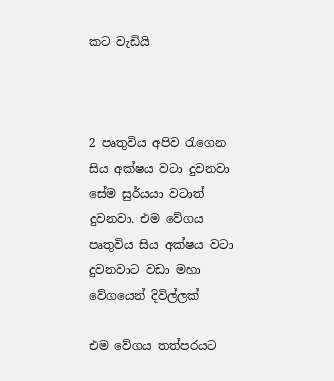කට වැඩියි



2 පෘතුවිය අපිව රැගෙන සිය අක්ෂය වටා දුවනවා සේම සුර්යයා වටාත් දුවනවා. එම වේගය පෘතුවිය සිය අක්ෂය වටා දුවනවාට වඩා මහා වේගයෙන් දිවිල්ලක්

එම වේගය තත්පරයට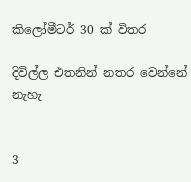කිලෝමීටර් 30 ක් විතර

දිවිල්ල එතනින් නතර වෙන්නේ නැහැ


3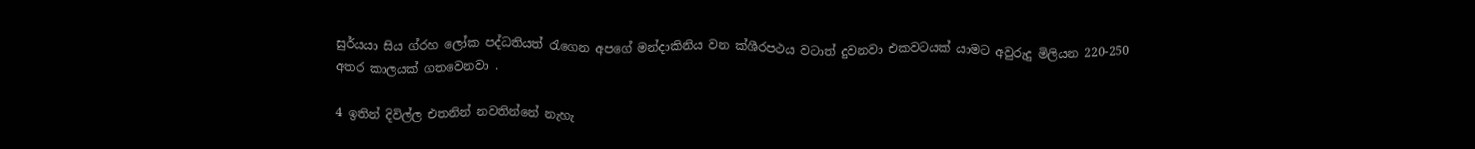සුර්යයා සිය ග්රහ ලෝක පද්ධතියත් රැගෙන අපගේ මන්දාකිනිය වන ක්ශීරපථය වටාත් දුවනවා එකවටයක් යාමට අවුරුදු මිලියන 220-250 අතර කාලයක් ගතවෙනවා .

4 ඉතින් දිවිල්ල එතනින් නවතින්නේ නැහැ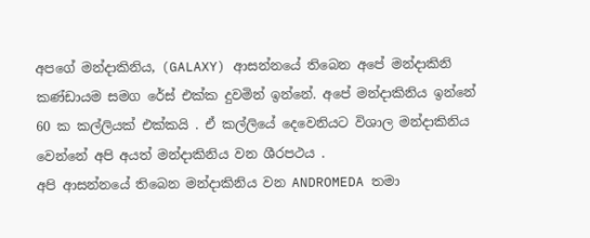අපගේ මන්දාකිනිය, (GALAXY) ආසන්නයේ තිබෙන අපේ මන්දාකිනි කණ්ඩායම සමග රේස් එක්ක දුවමින් ඉන්නේ. අපේ මන්දාකිනිය ඉන්නේ 60 ක කල්ලියක් එක්කයි . ඒ කල්ලියේ දෙවෙනියට විශාල මන්දාකිනිය වෙන්නේ අපි අයත් මන්දාකිනිය වන ශීරපථය .
අපි ආසන්නයේ තිබෙන මන්දාකිනිය වන ANDROMEDA තමා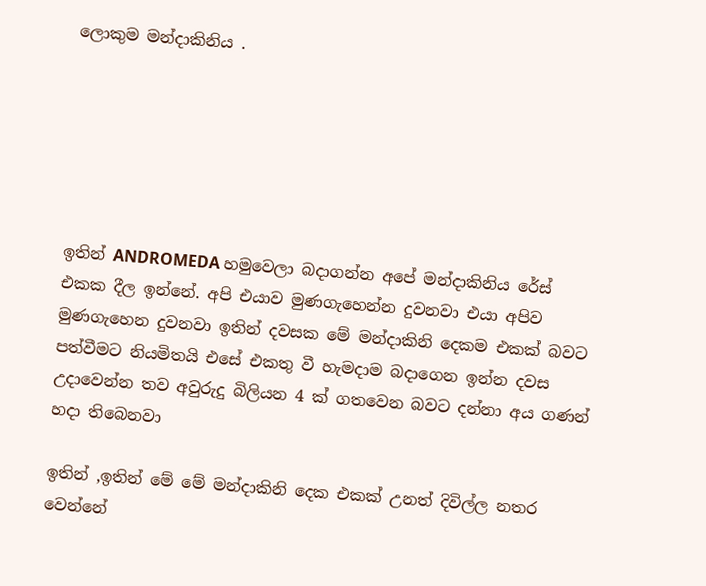ලොකුම මන්දාකිනිය .






ඉතින් ANDROMEDA හමුවෙලා බදාගන්න අපේ මන්දාකිනිය රේස් එකක දීල ඉන්නේ. අපි එයාව මුණගැහෙන්න දුවනවා එයා අපිව මුණගැහෙන දුවනවා ඉතින් දවසක මේ මන්දාකිනි දෙකම එකක් බවට පත්වීමට නියමිතයි එසේ එකතු වී හැමදාම බදාගෙන ඉන්න දවස උදාවෙන්න තව අවුරුදු බිලියන 4 ක් ගතවෙන බවට දන්නා අය ගණන් හදා තිබෙනවා

ඉතින් ,ඉතින් මේ මේ මන්දාකිනි දෙක එකක් උනත් දිවිල්ල නතර වෙන්නේ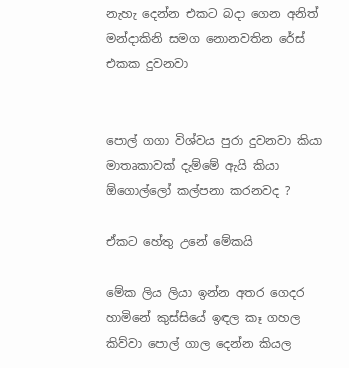නැහැ දෙන්න එකට බදා ගෙන අනිත් මන්දාකිනි සමග නොනවතින රේස් එකක දුවනවා


පොල් ගගා විශ්වය පුරා දුවනවා කියා මාතෘකාවක් දැම්මේ ඇයි කියා ඕගොල්ලෝ කල්පනා කරනවද ?

ඒකට හේතු උනේ මේකයි

මේක ලිය ලියා ඉන්න අතර ගෙදර හාමිනේ කුස්සියේ ඉඳල කෑ ගහල කිව්වා පොල් ගාල දෙන්න කියල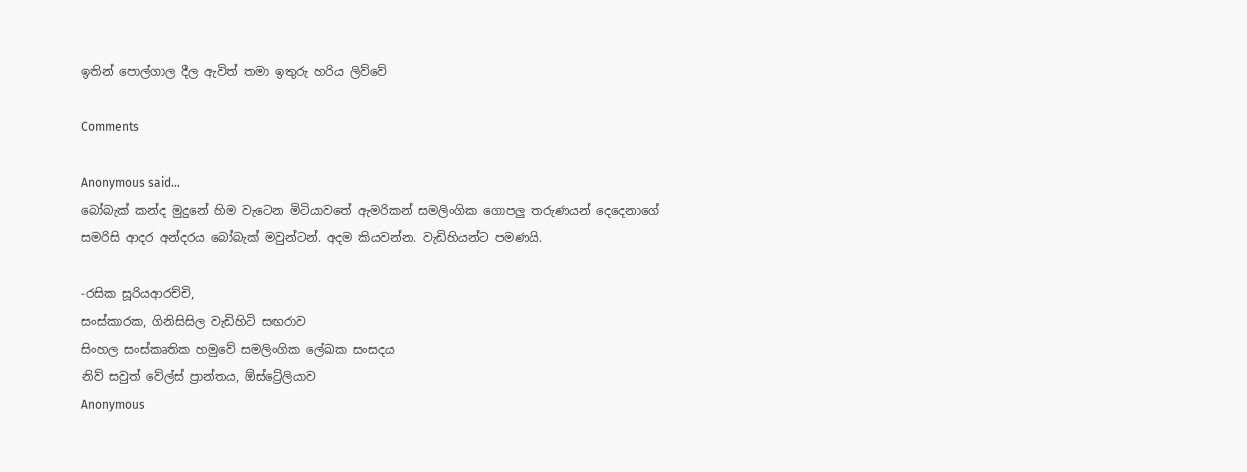ඉතින් පොල්ගාල දීල ඇවිත් තමා ඉතුරු හරිය ලිව්වේ

Comments

Anonymous said…
බෝබැක් කන්ද මුදුනේ හිම වැටෙන මිටියාවතේ ඇමරිකන් සමලිංගික ගොපලු තරුණයන් දෙදෙනාගේ සමරිසි ආදර අන්දරය බෝබැක් මවුන්ටන්. අදම කියවන්න. වැඩිහියන්ට පමණයි.

-රසික සූරියආරච්චි,
සංස්කාරක, ගිනිසිසිල වැඩිහිටි සඟරාව
සිංහල සංස්කෘතික හමුවේ සමලිංගික ලේඛක සංසදය
නිව් සවුත් වේල්ස් ප්‍රාන්තය, ඕස්ට්‍රේලියාව
Anonymous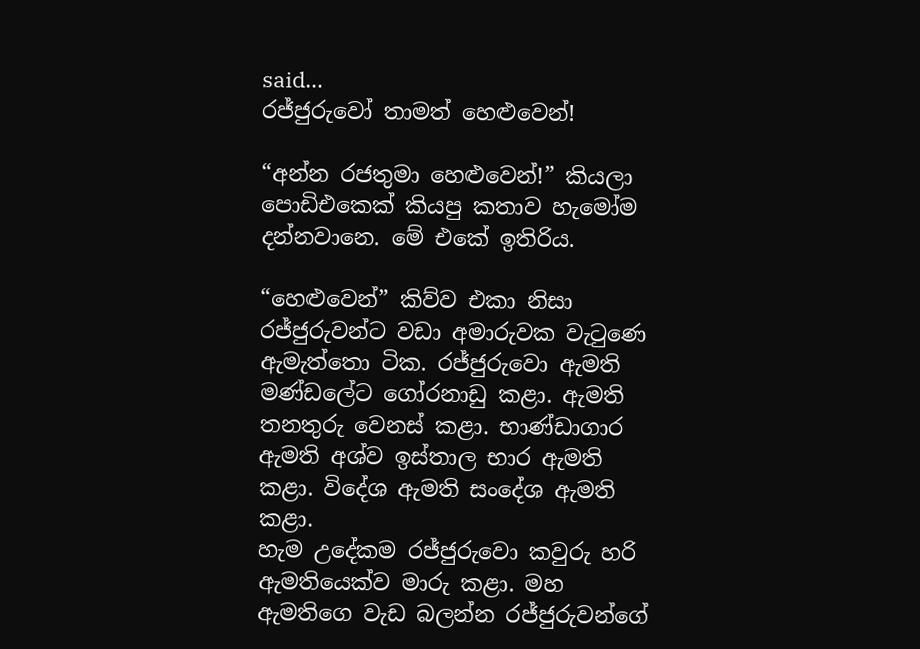said…
රජ්ජුරුවෝ තාමත් හෙළුවෙන්!

“අන්න රජතුමා හෙළුවෙන්!” කියලා පොඩිඑකෙක් කියපු කතාව හැමෝම දන්නවානෙ. මේ එකේ ඉතිරිය.

“හෙළුවෙන්” කිව්ව එකා නිසා රජ්ජුරුවන්ට වඩා අමාරුවක වැටුණෙ ඇමැත්තො ටික. රජ්ජුරුවො ඇමති මණ්ඩලේට ගෝරනාඩු කළා. ඇමති තනතුරු වෙනස් කළා. භාණ්ඩාගාර ඇමති අශ්ව ඉස්තාල භාර ඇමති කළා. විදේශ ඇමති සංදේශ ඇමති කළා.
හැම උදේකම රජ්ජුරුවො කවුරු හරි ඇමතියෙක්ව මාරු කළා. මහ ඇමතිගෙ වැඩ බලන්න රජ්ජුරුවන්ගේ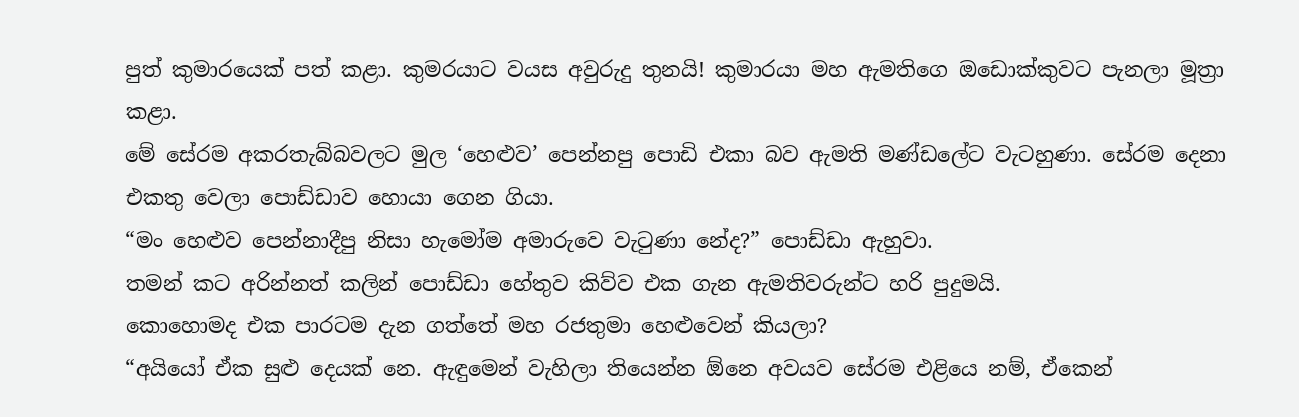පුත් කුමාරයෙක් පත් කළා. කුමරයාට වයස අවුරුදු තුනයි! කුමාරයා මහ ඇමතිගෙ ඔඩොක්කුවට පැනලා මූත්‍රා කළා.
මේ සේරම අකරතැබ්බවලට මුල ‘හෙළුව’ පෙන්නපු පොඩි එකා බව ඇමති මණ්ඩලේට වැටහුණා. සේරම දෙනා එකතු වෙලා පොඩ්ඩාව හොයා ගෙන ගියා.
“මං හෙළුව පෙන්නාදීපු නිසා ‍හැමෝම අමාරුවෙ වැටුණා නේද?” පොඩ්ඩා ඇහුවා.
තමන් කට අරින්නත් කලින් පොඩ්ඩා හේතුව කිව්ව එක ගැන ඇමතිවරුන්ට හරි පුදුමයි.
කොහොමද එක පාරටම දැන ගත්තේ මහ රජතුමා හෙළුවෙන් කියලා?
“අයියෝ ඒක සුළු දෙයක් නෙ. ඇඳුමෙන් වැහිලා තියෙන්න ඕනෙ අවයව සේරම එළියෙ නම්, ඒකෙන්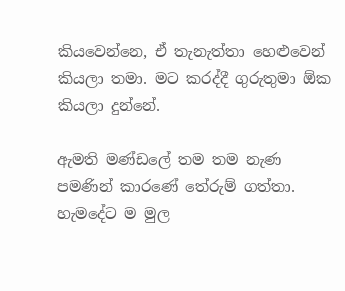කියවෙන්නෙ, ඒ තැනැත්තා හෙළුවෙන් කියලා තමා. මට කරද්දී ගුරුතුමා ඕක කියලා දුන්නේ.

ඇමති මණ්ඩලේ තම තම නැණ පමණින් කාරණේ තේරුම් ගත්තා. හැමදේට ම මුල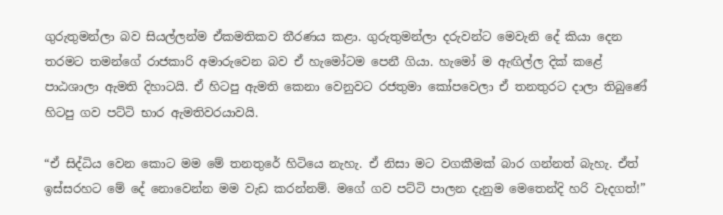ගුරුතුමන්ලා බව සියල්ලන්ම ඒකමතිකව තීරණය කළා. ගුරුතුමන්ලා දරුවන්ට මෙවැනි දේ කියා දෙන තරමට තමන්ගේ රාජකාරි අමාරුවෙන බව ඒ හැමෝටම පෙනී ගියා. හැමෝ ම ඇඟිල්ල දික් කළේ පාඨශාලා ඇමති දිහාටයි. ඒ හිටපු ඇමති කෙනා වෙනුවට රජතුමා කෝපවෙලා ඒ තනතුරට දාලා තිබුණේ හිටපු ගව පට්ටි භාර ඇමතිවරයාවයි.

“ඒ සිද්ධිය වෙන කොට මම මේ තනතුරේ හිටියෙ නැහැ. ඒ නිසා මට වගකීමක් බාර ගන්නත් බැහැ. ඒත් ඉස්සරහට මේ දේ නොවෙන්න මම වැඩ කරන්නම්. මගේ ගව පට්ටි පාලන දැනුම මෙතෙන්දි හරි වැදගත්!”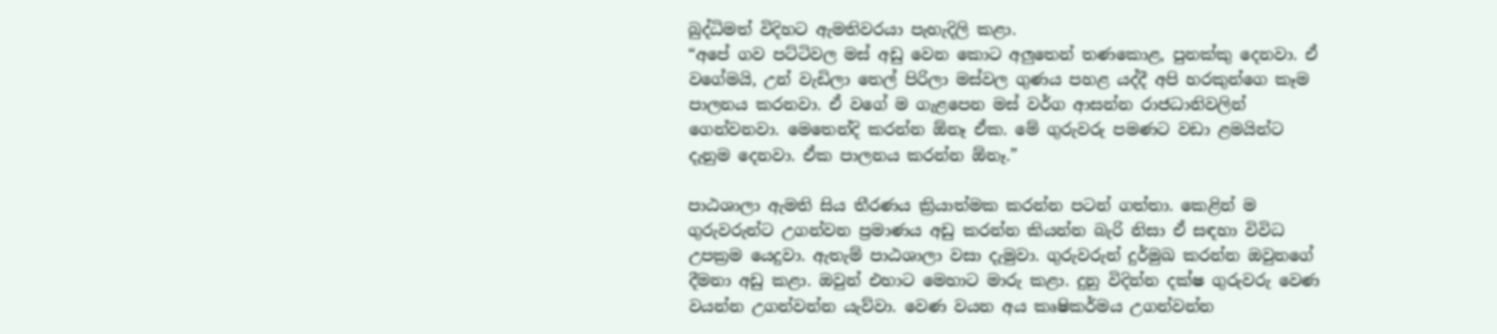බුද්ධිමත් විදිහට ඇමතිවරයා පැහැදිලි කළා.
“අපේ ගව පට්ටිවල මස් අඩු වෙන කොට අලුතෙන් තණකොළ, පුනක්කු දෙනවා. ඒ වගේමයි, උන් වැඩිලා තෙල් පිරිලා මස්වල ගුණය පහළ යද්දී අපි හරකුන්ගෙ කෑම පාලනය කරනවා. ඒ වගේ ම ගැළපෙන මස් වර්ග ආසන්න රාජධානිවලින් ගෙන්වනවා. මෙතෙන්දි කරන්න ඕනෑ ඒක. මේ ගුරුවරු පමණට වඩා ළමයින්ට දැනුම දෙනවා. ඒක පාලනය කරන්න ඕනෑ.”

පාඨශාලා ඇමති සිය තීරණය ක්‍රියාත්මක කරන්න පටන් ගත්තා. කෙළින් ම ගුරුවරුන්ට උගන්වන ප්‍රමාණය අඩු කරන්න කියන්න බැරි නිසා ඒ සඳහා විවිධ උපක්‍රම යෙදුවා. ඇතැම් පාඨශාලා වසා දැමුවා. ගුරුවරුන් දුර්මුඛ කරන්න ඔවුනගේ දීමනා අඩු කළා. ඔවුන් එහාට මෙහාට මාරු කළා. දුනු විදින්න දක්ෂ ගුරුවරු වෙණ වයන්න උගන්වන්න යැව්වා. වෙණ වයන අය කෘෂිකර්මය උගන්වන්න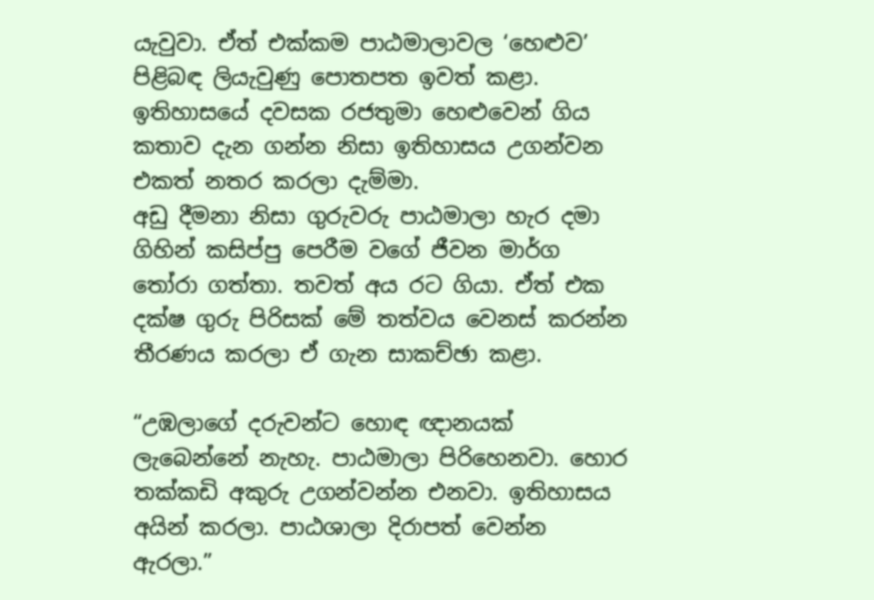යැවුවා. ඒත් එක්කම පාඨමාලාවල ‘හෙළුව’ පිළිබඳ ලියැවුණු පොතපත ඉවත් කළා. ඉතිහාසයේ දවසක රජතුමා හෙළුවෙන් ගිය කතාව දැන ගන්න නිසා ඉතිහාසය උගන්වන එකත් නතර කරලා දැම්මා.
අඩු දීමනා නිසා ගුරුවරු පාඨමාලා හැර දමා ගිහින් කසිප්පු පෙරීම වගේ ජීවන මාර්ග තෝරා ගත්තා. තවත් අය රට ගියා. ඒත් එක දක්ෂ ගුරු පිරිසක් මේ තත්වය වෙනස් කරන්න තීරණය කරලා ඒ ගැන සාකච්ඡා කළා.

“උඹලාගේ දරුවන්ට හොඳ ඥානයක් ලැබෙන්නේ නැහැ. පාඨමාලා පිරිහෙනවා. හොර තක්කඩි අකුරු උගන්වන්න එනවා. ඉතිහාසය අයින් කරලා. පාඨශාලා දිරාපත් වෙන්න ඇරලා.”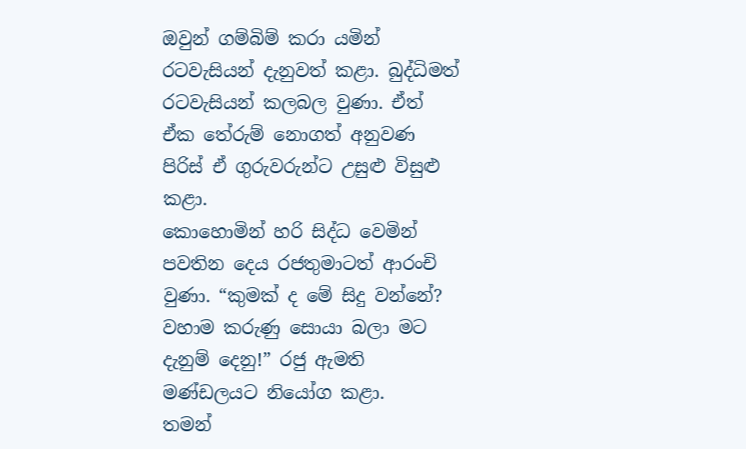ඔවුන් ගම්බිම් කරා යමින් රටවැසියන් දැනුවත් කළා. බුද්ධිමත් රටවැසියන් කලබල වුණා. ඒත් ඒක තේරුම් ‍නොගත් අනුවණ පිරිස් ඒ ගුරුවරුන්ට උසුළු විසුළු කළා.
කොහොමින් හරි සිද්ධ වෙමින් පවතින දෙය රජතුමාටත් ආරංචි වුණා. “කුමක් ද මේ සිදු වන්නේ? වහාම කරුණු සොයා බලා මට දැනුම් දෙනු!” රජු ඇමති මණ්ඩලයට නියෝග කළා.
තමන්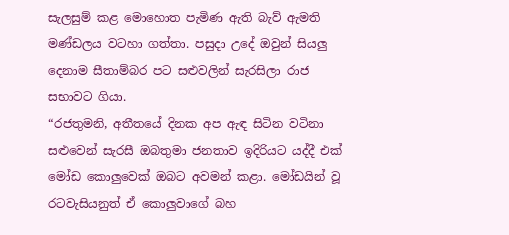සැලසුම් කළ මොහොත පැමිණ ඇති බැව් ඇමති මණ්ඩලය වටහා ගත්තා. පසුදා උදේ ඔවුන් සියලු දෙනාම සීතාම්බර පට සළුවලින් සැරසිලා රාජ සභාවට ගියා.
“රජතුමනි, අතීතයේ දිනක අප ඇඳ සිටින වටිනා සළුවෙන් සැරසී ඔබතුමා ජනතාව ඉදිරියට යද්දී එක් මෝඩ කොලුවෙක් ඔබට අවමන් කළා. මෝඩයින් වූ රටවැසියනුත් ඒ කොලුවාගේ බහ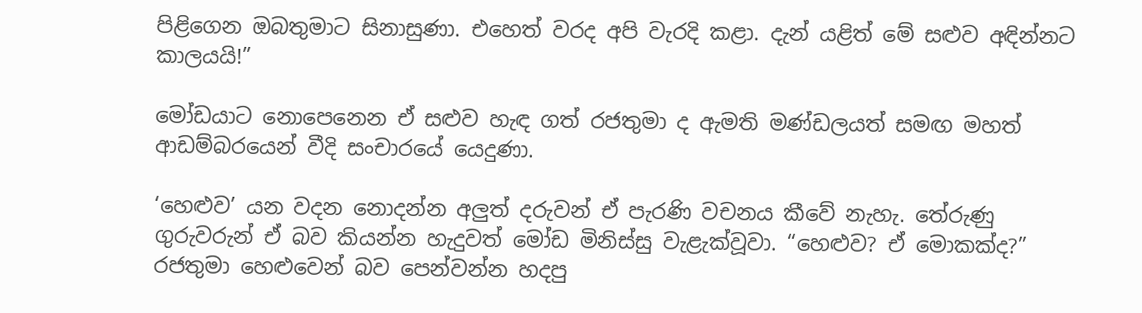පිළිගෙන ඔබතුමාට සිනාසුණා. එහෙත් වරද අපි වැරදි කළා. දැන් යළිත් මේ සළුව අඳින්නට කාලයයි!”

මෝඩයාට නොපෙනෙන ඒ සළුව හැඳ ගත් රජතුමා ද ඇමති මණ්ඩලයත් සමඟ මහත් ආඩම්බරයෙන් වීදි සංචාරයේ යෙදුණා.

‘හෙළුව’ යන වදන නොදන්න අලුත් දරුවන් ඒ පැරණි වචනය කීවේ නැහැ. තේරුණු ගුරුවරුන් ඒ බව කියන්න හැදුවත් මෝඩ මිනිස්සු වැළැක්වූවා. “හෙළුව? ඒ මොකක්ද?” රජතුමා හෙළුවෙන් බව පෙන්වන්න හදපු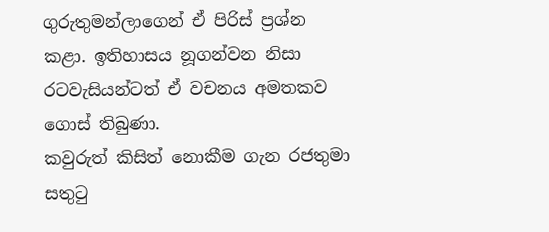ගුරුතුමන්ලාගෙන් ඒ පිරිස් ප්‍රශ්න කළා. ඉතිහාසය නූගන්වන නිසා රටවැසියන්ටත් ඒ වචනය අමතකව ගොස් තිබුණා.
කවුරුත් කිසිත් නොකීම ගැන රජතුමා සතුටු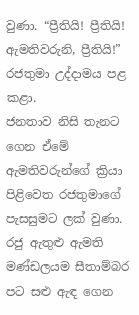වුණා. “ප්‍රීතියි! ප්‍රීතියි! ඇමතිවරුනි, ප්‍රීතියි!” රජතුමා උද්දාමය පළ කළා.
ජනතාව නිසි තැනට ගෙන ඒමේ ඇමතිවරුන්ගේ ක්‍රියා පිළිවෙත රජතුමාගේ පැසසුමට ලක් වුණා. රජු ඇතුළු ඇමති මණ්ඩලයම සීතාම්බර පට සළු ඇඳ ගෙන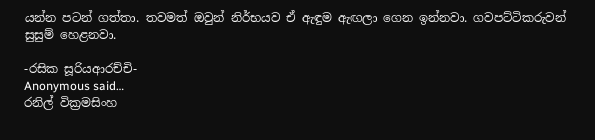යන්න පටන් ගත්තා. තවමත් ඔවුන් නිර්භයව ඒ ඇඳුම ඇඟලා ගෙන ඉන්නවා. ගවපට්ටිකරුවන් සුසුම් හෙළනවා.

-රසික සූරියආරච්චි‍-
Anonymous said…
රනිල් වික්‍රමසිංහ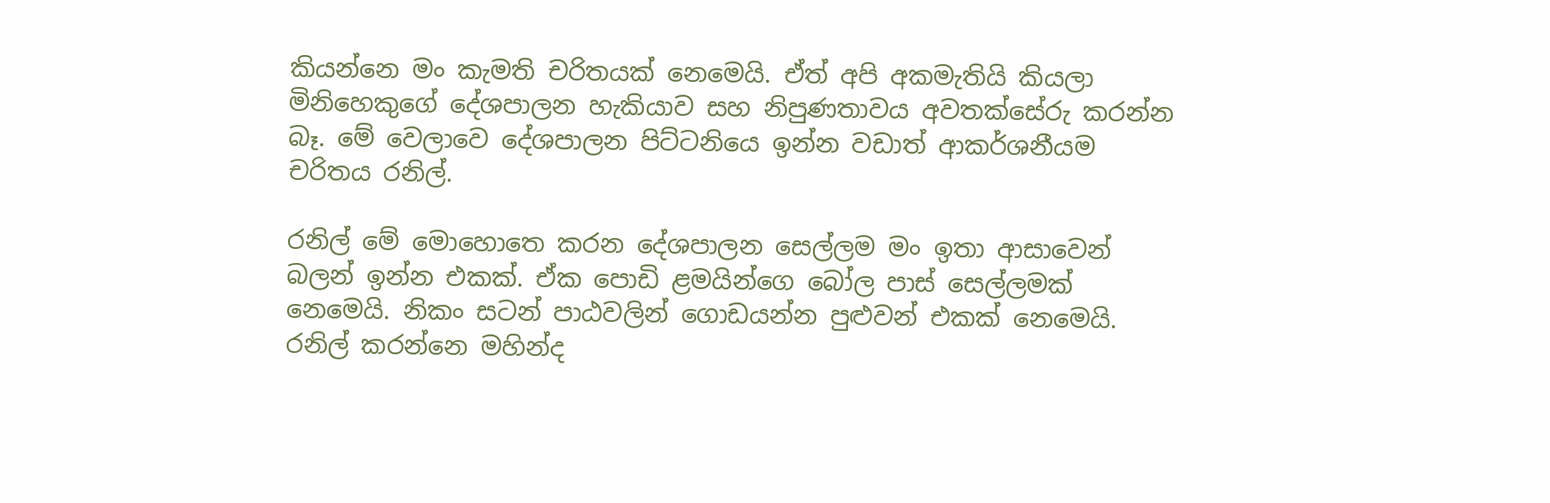කියන්නෙ මං කැමති චරිතයක් නෙමෙයි. ඒත් අපි අකමැතියි කියලා මිනිහෙකුගේ දේශපාලන හැකියාව සහ නිපුණතාවය අවතක්සේරු කරන්න බෑ. මේ වෙලාවෙ දේශපාලන පිට්ටනියෙ ඉන්න වඩාත් ආකර්ශනීයම චරිතය රනිල්.

රනිල් මේ මොහොතෙ කරන දේශපාලන සෙල්ලම මං ඉතා ආසාවෙන් බලන් ඉන්න එකක්. ඒක පොඩි ළමයින්ගෙ බෝල පාස් සෙල්ලමක් නෙමෙයි. නිකං සටන් පාඨවලින් ගොඩයන්න පුළුවන් එකක් නෙමෙයි. රනිල් කරන්නෙ මහින්ද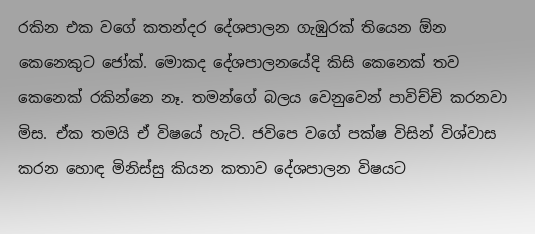රකින එක වගේ කතන්දර දේශපාලන ගැඹුරක් තියෙන ඕන කෙනෙකුට ජෝක්. මොකද දේශපාලනයේදි කිසි කෙනෙක් තව කෙනෙක් රකින්නෙ නෑ. තමන්ගේ බලය වෙනුවෙන් පාවිච්චි කරනවා මිස. ඒක තමයි ඒ විෂයේ හැටි. ජවිපෙ වගේ පක්ෂ විසින් විශ්වාස කරන හොඳ මිනිස්සු කියන කතාව දේශපාලන විෂයට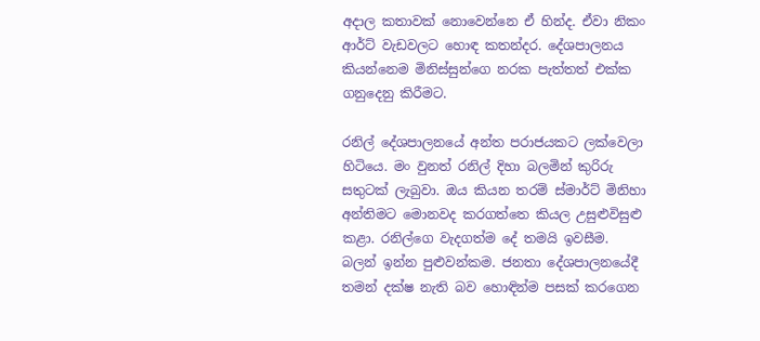අදාල කතාවක් නොවෙන්නෙ ඒ හින්ද. ඒවා නිකං ආර්ට් වැඩවලට හොඳ කතන්දර. දේශපාලනය කියන්නෙම මිනිස්සුන්ගෙ නරක පැත්තත් එක්ක ගනුදෙනු කිරීමට.

රනිල් දේශපාලනයේ අන්ත පරාජයකට ලක්වෙලා හිටියෙ. මං වුනත් රනිල් දිහා බලමින් කුරිරු සතුටක් ලැබුවා. ඔය කියන තරම් ස්මාර්ට් මිනිහා අන්තිමට මොනවද කරගත්තෙ කියල උසුළුවිසුළු කළා. රනිල්ගෙ වැදගත්ම දේ තමයි ඉවසීම. බලන් ඉන්න පුළුවන්කම. ජනතා දේශපාලනයේදී තමන් දක්ෂ නැති බව හොඳින්ම පසක් කරගෙන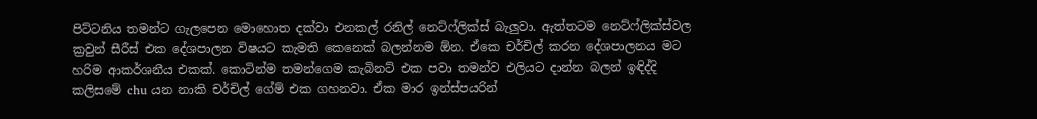පිට්ටනිය තමන්ට ගැලපෙන මොහ‍ොත දක්වා එනකල් රනිල් නෙට්ෆ්ලික්ස් බැලුවා. ඇත්තටම නෙට්ෆ්ලික්ස්වල ක්‍රවුන් සීරීස් එක‍ දේශපාලන විෂයට කැමති කෙනෙක් බලන්නම ඕන. ඒකෙ චර්චිල් කරන දේශපාලනය මට හරිම ආකර්ශනීය එකක්. කොටින්ම තමන්ගෙම කැබිනට් එක පවා තමන්ව එලියට දාන්න බලන් ඉඳිද්දි කලිසමේ chu යන නාකි චර්චිල් ගේම් එක ගහනවා. ඒක මාර ඉන්ස්පයරින්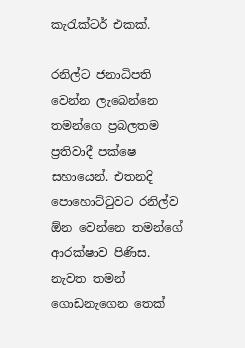කැරැක්ටර් එකක්.

රනිල්ට ජනාධිපති වෙන්න ලැබෙන්නෙ තමන්ගෙ ප්‍රබලතම ප්‍රතිවාදී පක්ෂෙ සහායෙන්. එතනදි පොහොට්ටුවට රනිල්ව ඕන වෙන්නෙ තමන්ගේ ආරක්ෂාව පිණිස. නැවත තමන් ගොඩනැගෙන තෙක්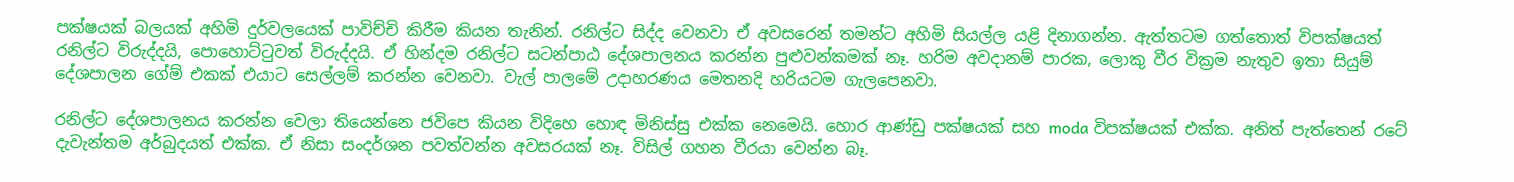පක්ෂයක් බලයක් අහිමි දුර්වලයෙක් පාවිච්චි කිරීම කියන තැනින්. රනිල්ට සිද්ද වෙනවා ඒ අවසරෙන් තමන්ට අහිමි සියල්ල යළි දිනාගන්න. ඇත්තටම ගත්තොත් විපක්ෂයත් රනිල්ට විරුද්දයි, පොහොට්ටුවත් විරුද්දයි. ඒ හින්දම රනිල්ට සටන්පාඨ දේශපාලනය කරන්න පුළුවන්කමක් නෑ. හරිම අවදානම් පාරක, ලොකු වීර වික්‍රම නැතුව ඉතා සියුම් දේශපාලන ගේම් එකක් එයාට සෙල්ලම් කරන්න වෙනවා. වැල් පාලමේ උදාහරණය මෙතනදි හරියටම ගැලපෙනවා.

රනිල්ට දේශපාලනය කරන්න වෙලා තියෙන්නෙ ජවිපෙ කියන විදිහෙ හොඳ මිනිස්සු එක්ක නෙමෙයි. හොර ආණ්ඩු පක්ෂයක් සහ moda විපක්ෂයක් එක්ක. අනිත් පැත්තෙන් රටේ දැවැන්තම අර්බුදයත් එක්ක. ඒ නිසා සංදර්ශන පවත්වන්න අවසරයක් නෑ. විසිල් ගහන වීරයා වෙන්න බෑ.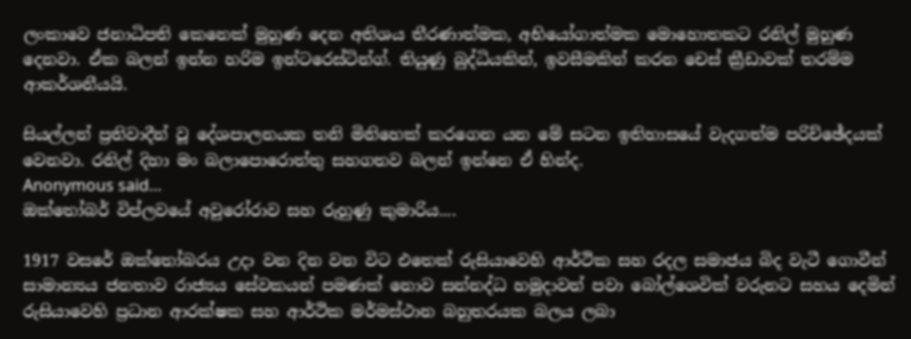ලංකාවෙ ජනාධිපති කෙනෙක් මුහුණ දෙන අතිශය තීරණාත්මක, අභියෝගාත්මක මොහොතකට රනිල් මුහුණ දෙනවා. ඒක බලන් ඉන්න හරිම ඉන්ටරෙස්ටින්ග්. තියුණු බුද්ධියකින්, ඉවසීමකින් කරන චෙස් ක්‍රීඩාවක් තරම්ම ආකර්ශනීයයි.

සියල්ලන් ප්‍රතිවාදීන් වූ දේශපාලනයක තනි මිනිහෙක් කරගෙන යන මේ සටන ඉතිහාසයේ වැදගත්ම පරිච්ඡේදයක් වෙනවා. රනිල් දිහා මං බලාපොරොත්තු සහගතව බලන් ඉන්නෙ ඒ හින්ද.
Anonymous said…
ඔක්තෝබර් විප්ලවයේ අවුරෝරාව සහ රුහුණු කුමාරිය....

1917 වසරේ ඔක්තෝබරය උදා වන දින වන විට එතෙක් රුසියාවෙහි ආර්ථික සහ රදල සමාජය බිද වැටී ගොවීන් සාමාන්‍යය ජනතාව රාජ්‍යය සේවකයන් පමණක් නොව සන්නද්ධ හමුදාවන් පවා බෝල්ශෙවික් වරුනට සහය දෙමින් රුසියාවෙහි ප්‍රධාන ආරක්ෂක සහ ආර්ථික මර්මස්ථාන බහුතරයක බලය ලබා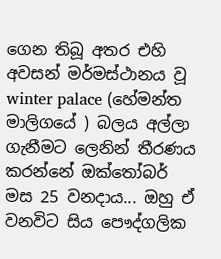ගෙන තිබූ අතර එහි අවසන් මර්මස්ථානය වූ winter palace (හේමන්ත මාලිගයේ ) බලය අල්ලා ගැනීමට ලෙනින් තීරණය කරන්නේ ඔක්තෝබර් මස 25 වනදාය... ඔහු ඒ වනවිට සිය පෞද්ගලික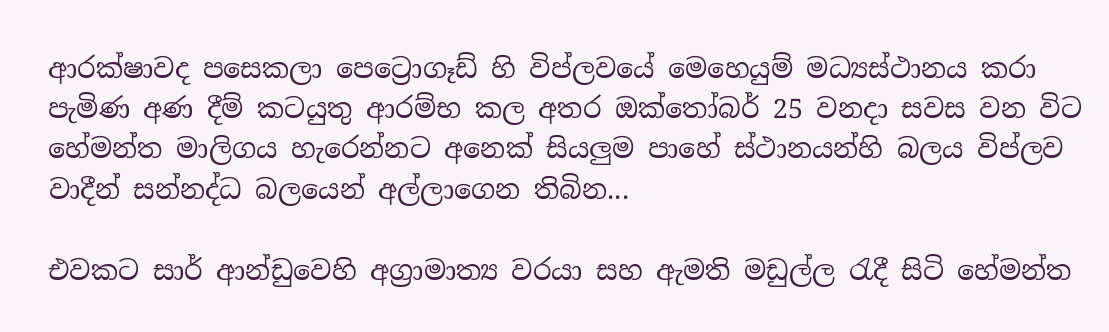ආරක්ෂාවද පසෙකලා පෙට්‍රොගෑඩ් හි විප්ලවයේ මෙහෙයුම් මධ්‍යස්ථානය කරා පැමිණ අණ දීම් කටයුතු ආරම්භ කල අතර ඔක්තෝබර් 25 වනදා සවස වන විට හේමන්ත මාලිගය හැරෙන්නට අනෙක් සියලුම පාහේ ස්ථානයන්හි බලය විප්ලව වාදීන් සන්නද්ධ බලයෙන් අල්ලාගෙන තිබින...

එවකට සාර් ආන්ඩුවෙහි අග්‍රාමාත්‍ය වරයා සහ ඇමති මඩුල්ල රැදී සිටි හේමන්ත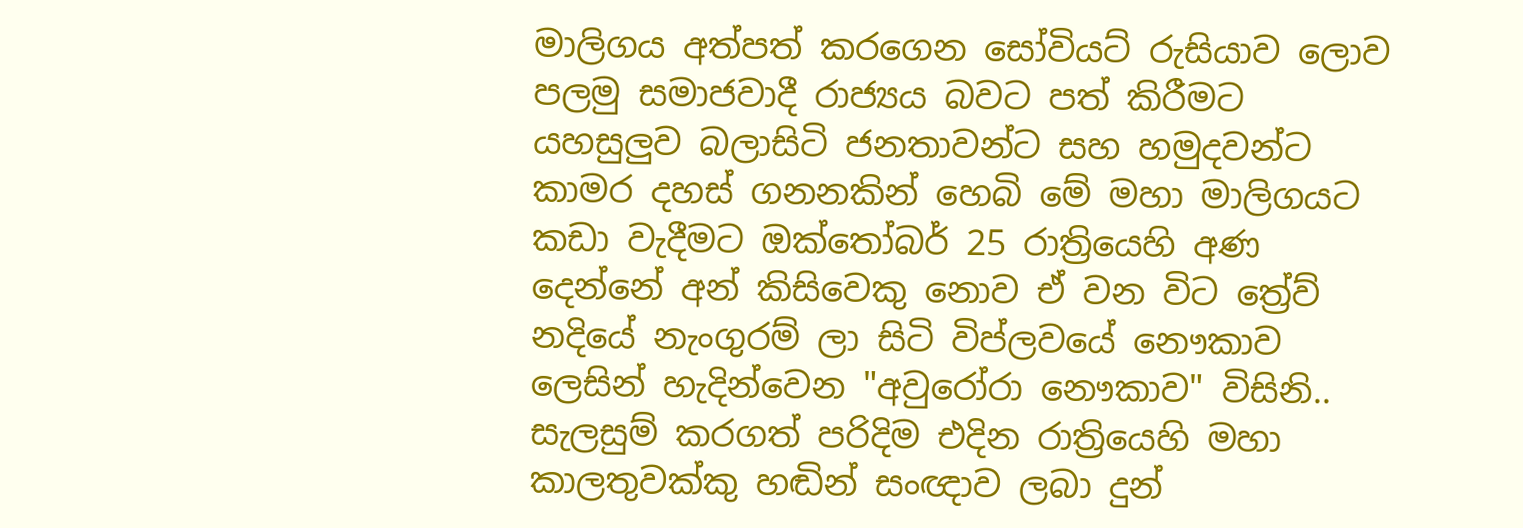මාලිගය අත්පත් කරගෙන සෝවියට් රුසියාව ලොව පලමු සමාජවාදී රාජ්‍යය බවට පත් කිරීමට යහසුලුව බලාසිටි ජනතාවන්ට සහ හමුදවන්ට කාමර දහස් ගනනකින් හෙබි මේ මහා මාලිගයට කඩා වැදීමට ඔක්තෝබර් 25 රාත්‍රියෙහි අණ දෙන්නේ අන් කිසිවෙකු නොව ඒ වන විට ත්‍රේව් නදියේ නැංගුරම් ලා සිටි විප්ලවයේ නෞකාව ලෙසින් හැදින්වෙන "අවුරෝරා නෞකාව" විසිනි.. සැලසුම් කරගත් පරිදිම එදින රාත්‍රියෙහි මහා කාලතුවක්කු හඬින් සංඥාව ලබා දුන්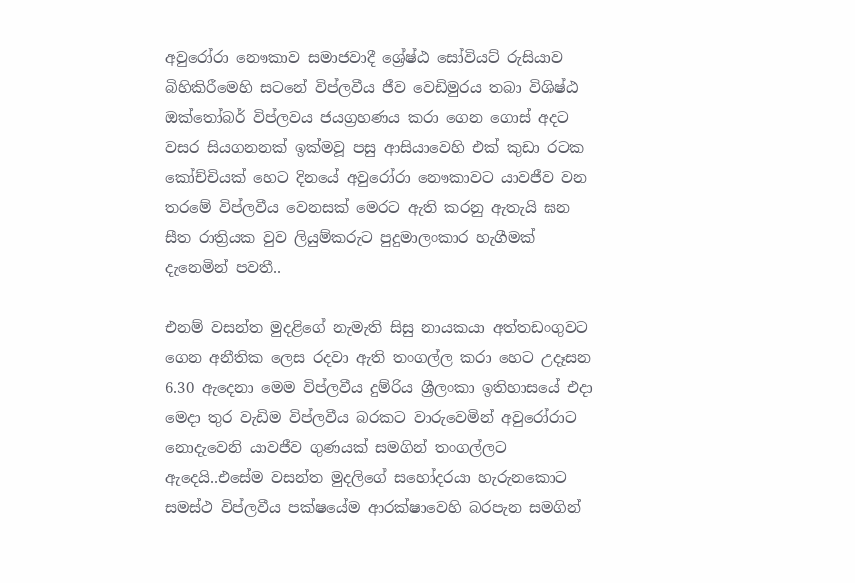අවුරෝරා නෞකාව සමාජවාදී ශ්‍රේෂ්ඨ සෝවියට් රුසියාව බිහිකිරීමෙහි සටනේ විප්ලවීය ජීව වෙඩිමුරය තබා විශිෂ්ඨ ඔක්තෝබර් විප්ලවය ජයග්‍රහණය කරා ගෙන ගොස් අදට වසර සියගනනක් ඉක්මවූ පසු ආසියාවෙහි එක් කුඩා රටක කෝච්චියක් හෙට දිනයේ අවුරෝරා නෞකාවට යාවජීව වන තරමේ විප්ලවීය වෙනසක් මෙරට ඇති කරනු ඇතැයි ඝන සීත රාත්‍රියක වුව ලියුම්කරුට පුදුමාලංකාර හැගීමක් දැනෙමින් පවතී..

එනම් වසන්ත මුදළිගේ නැමැති සිසු නායකයා අත්තඩංගුවට ගෙන අනීතික ලෙස රදවා ඇති තංගල්ල කරා හෙට උදෑසන 6.30 ඇදෙනා මෙම විප්ලවීය දුම්රිය ශ්‍රීලංකා ඉතිහාසයේ එදා මෙදා තුර වැඩිම විප්ලවීය බරකට වාරුවෙමින් අවුරෝරාට නොදැවෙනි යාවජීව ගුණයක් සමගින් තංගල්ලට ඇදෙයි..එසේම වසන්ත මුදලිගේ සහෝදරයා හැරුනකොට සමස්ථ විප්ලවීය පක්ෂයේම ආරක්ෂාවෙහි බරපැන සමගින්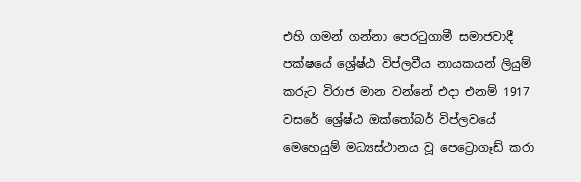එහි ගමන් ගන්නා පෙරටුගාමී සමාජවාදී පක්ෂයේ ශ්‍රේෂ්ඨ විප්ලවීය නායකයන් ලියුම් කරුට විරාජ මාන වන්නේ එදා එනම් 1917 වසරේ ශ්‍රේෂ්ඨ ඔක්තෝබර් විප්ලවයේ මෙහෙයුම් මධ්‍යස්ථානය වූ පෙට්‍රොගෑඩ් කරා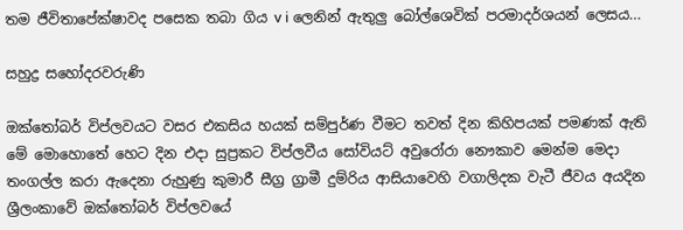තම ජීවිතාපේක්ෂාවද පසෙක තබා ගිය v i ලෙනින් ඇතුලු බෝල්ශෙවික් පරමාදර්ශයන් ලෙසය...

සහුද්‍ර සහෝදරවරුණි

ඔක්තෝබර් විප්ලවයට වසර එකසිය හයක් සම්පුර්ණ වීමට තවත් දින කිහිපයක් පමණක් ඇති මේ මොහොතේ හෙට දින එදා සුප්‍රකට විප්ලවීය සෝවියට් අවුරෝරා නෞකාව මෙන්ම මෙදා තංගල්ල කරා ඇදෙනා රුහුණු කුමාරී සීග්‍ර ග්‍රාමී දුම්රිය ආසියාවෙහි වගාලිදක වැටී ජීවය අයදින ශ්‍රීලංකාවේ ඔක්තෝබර් විප්ලවයේ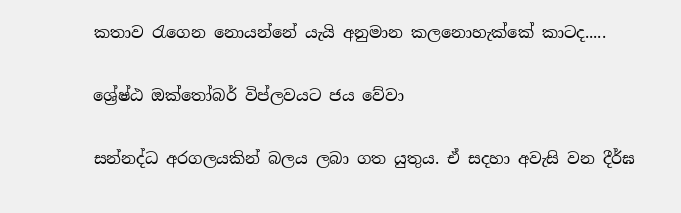කතාව රැගෙන නොයන්නේ යැයි අනුමාන කලනොහැක්කේ කාටද.....

ශ්‍රේෂ්ඨ ඔක්තෝබර් විප්ලවයට ජය වේවා

සන්නද්ධ අරගලයකින් බලය ලබා ගත යුතුය. ඒ සදහා අවැසි වන දීර්ඝ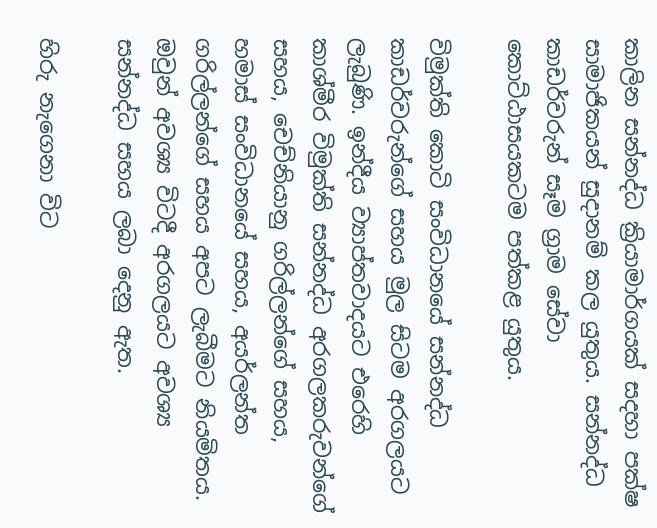කාලින සන්නද්ධ ක්‍රියාමාර්ගයක් සදහා පක්ෂ සාමාජිකයන් සුදානම් කල යුතුය. සන්නද්ධ කාඩර්වරුන් සෑම ග්‍රාම සේවා කොට්ඨාසයකටම පත්කළ යුතුය.

විමුක්ති කොටි සංවිධානයේ සන්නද්ධ කාඩර්වරුන්ගේ සහය මුල සිටම අරගලයට ලැබුණි. ඉන්දීය ව්‍යාප්තවාදයට එරෙහි කාශ්මීර විමුක්ති සන්නද්ධ අරගලකරුවන්ගේ සහය, චෙච්නියානු ගරිල්ලන්ගේ සහය, හමාස් සංවිධානයේ සහය, අයර්ලන්ත ගරිල්ලන්ගේ සහය අපට ලැබීමට නියමිතය. ඔවුන් අවශ්‍ය විටදී අරගලයට අවශ්‍ය සන්නද්ධ සහය ලබා දෙනු ඇත.

හිරු නැගෙනා විට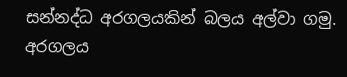සන්නද්ධ අරගලයකින් බලය අල්වා ගමු. අරගලය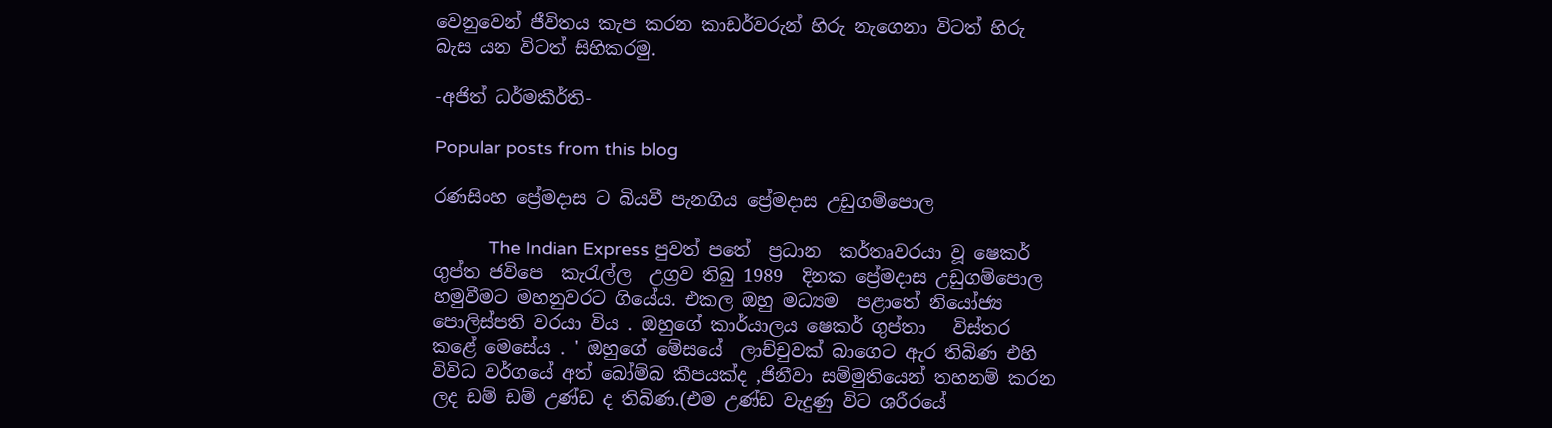වෙනුවෙන් ජීවිතය කැප කරන කාඩර්වරුන් හිරු නැගෙනා විටත් හිරු බැස යන විටත් සිහිකරමු.

-අජිත් ධර්මකීර්ති-

Popular posts from this blog

රණසිංහ ප්‍රේමදාස ට බියවී පැනගිය ප්‍රේමදාස උඩුගම්පොල

           The Indian Express පුවත් පතේ  ප්‍රධාන  කර්තෘවරයා වූ ෂෙකර් ගුප්ත ජවිපෙ  කැරැල්ල  උග්‍රව තිබු 1989  දිනක ප්‍රේමදාස උඩුගම්පොල  හමුවීමට මහනුවරට ගියේය. එකල ඔහු මධ්‍යම  පළාතේ නියෝජ්‍ය  පොලිස්පති වරයා විය . ඔහුගේ කාර්යාලය ෂෙකර් ගුප්තා   විස්තර  කළේ මෙසේය . ' ඔහුගේ මේසයේ  ලාච්චුවක් බාගෙට ඇර තිබිණ එහි විවිධ වර්ගයේ අත් බෝම්බ කීපයක්ද ,ජිනීවා සම්මුතියෙන් තහනම් කරන  ලද ඩම් ඩම් උණ්ඩ ද තිබිණ.(එම උණ්ඩ වැදුණු විට ශරීරයේ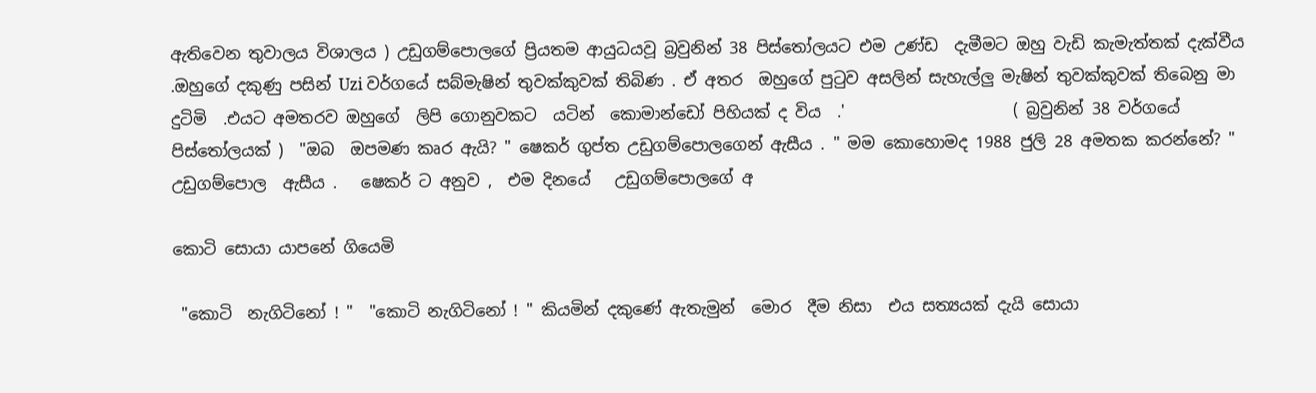ඇතිවෙන තුවාලය විශාලය ) උඩුගම්පොලගේ ප්‍රියතම ආයුධයවූ බ්‍රවුනින් 38 පිස්තෝලයට එම උණ්ඩ  දැමීමට ඔහු වැඩි කැමැත්තක් දැක්වීය .ඔහුගේ දකුණු පසින් Uzi වර්ගයේ සබ්මැෂින් තුවක්කුවක් තිබිණ . ඒ අතර  ඔහුගේ පුටුව අසලින් සැහැල්ලු මැෂින් තුවක්කුවක් තිබෙනු මා දුටිමි  .එයට අමතරව ඔහුගේ  ලිපි ගොනුවකට  යටින්  කොමාන්ඩෝ පිහියක් ද විය  .'                     ( බ්‍රවුනින් 38 වර්ගයේ පිස්තෝලයක් )  "ඔබ  ඔපමණ කෘර ඇයි? " ෂෙකර් ගුප්ත උඩුගම්පොලගෙන් ඇසීය . " මම කොහොමද 1988 ජුලි 28 අමතක කරන්නේ? " උඩුගම්පොල  ඇසීය .   ෂෙකර් ට අනුව ,  එම දිනයේ   උඩුගම්පොලගේ අ

කොටි සොයා යාපනේ ගියෙමි

 "කොටි  නැගිටිනෝ ! "  "කොටි නැගිටිනෝ ! " කියමින් දකුණේ ඇතැමුන්  මොර  දීම නිසා  එය සත්‍යයක් දැයි සොයා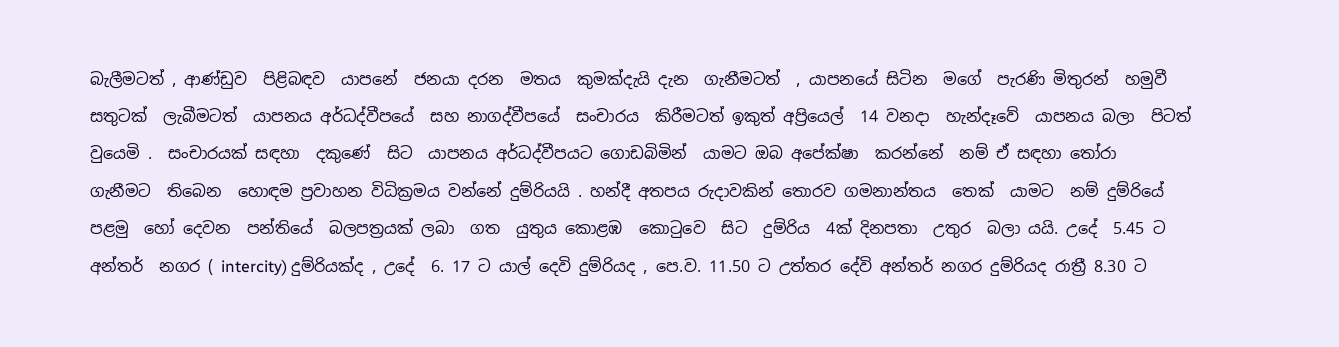බැලීමටත් , ආණ්ඩුව  පිළිබඳව  යාපනේ  ජනයා දරන  මතය  කුමක්දැයි දැන  ගැනීමටත්  , යාපනයේ සිටින  මගේ  පැරණි මිතුරන්  හමුවී සතුටක්  ලැබීමටත්  යාපනය අර්ධද්වීපයේ  සහ නාගද්වීපයේ  සංචාරය  කිරීමටත් ඉකුත් අප්‍රියෙල්  14 වනදා  හැන්දෑවේ  යාපනය බලා  පිටත් වුයෙමි .  සංචාරයක් සඳහා  දකුණේ  සිට  යාපනය අර්ධද්වීපයට ගොඩබිමින්  යාමට ඔබ අපේක්ෂා  කරන්නේ  නම් ඒ සඳහා තෝරා  ගැනීමට  තිබෙන  හොඳම ප්‍රවාහන විධික්‍රමය වන්නේ දුම්රියයි . හන්දී අතපය රුදාවකින් තොරව ගමනාන්තය  තෙක්  යාමට  නම් දුම්රියේ පළමු  හෝ දෙවන  පන්තියේ  බලපත්‍රයක් ලබා  ගත  යුතුය කොළඹ  කොටුවෙ  සිට  දුම්රිය  4ක් දිනපතා  උතුර  බලා යයි. උදේ  5.45 ට අන්තර්  නගර ( intercity) දුම්රියක්ද , උදේ  6. 17 ට යාල් දෙවි දුම්රියද , පෙ.ව. 11.50 ට උත්තර දේවි අන්තර් නගර දුම්රියද රාත්‍රී 8.30 ට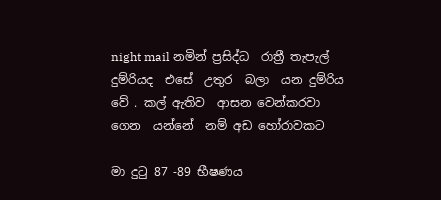night mail නමින් ප්‍රසිද්ධ  රාත්‍රී තැපැල් දුම්රියද  එසේ  උතුර  බලා  යන දුම්රිය වේ . කල් ඇතිව  ආසන වෙන්කරවා  ගෙන  යන්නේ  නම් අඩ හෝරාවකට

මා දුටු 87 -89 භීෂණය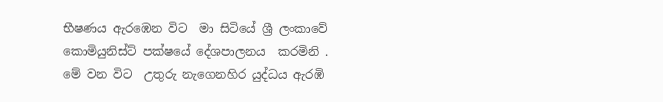භීෂණය ඇරඹෙන විට  මා සිටියේ ශ්‍රී ලංකාවේ  කොමියුනිස්ට් පක්ෂයේ දේශපාලනය  කරමිනි . මේ වන විට  උතුරු නැගෙනහිර යුද්ධය ඇරඹි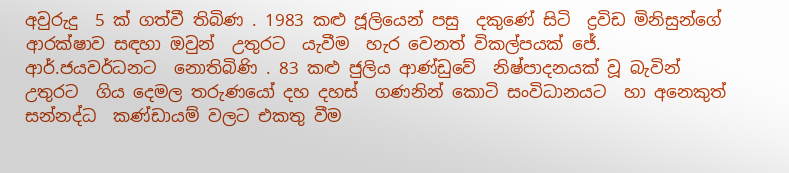අවුරුදු  5 ක් ගත්වී තිබිණ . 1983 කළු ජූලියෙන් පසු  දකුණේ සිටි  ද්‍රවිඩ මිනිසුන්ගේ ආරක්ෂාව සඳහා ඔවුන්  උතුරට  යැවීම  හැර වෙනත් විකල්පයක් ජේ. ආර්.ජයවර්ධනට  නොතිබිණි . 83 කළු ජුලිය ආණ්ඩුවේ  නිෂ්පාදනයක් වූ බැවින් උතුරට  ගිය දෙමල තරුණයෝ දහ දහස්  ගණනින් කොටි සංවිධානයට  හා අනෙකුත් සන්නද්ධ  කණ්ඩායම් වලට එකතු වීම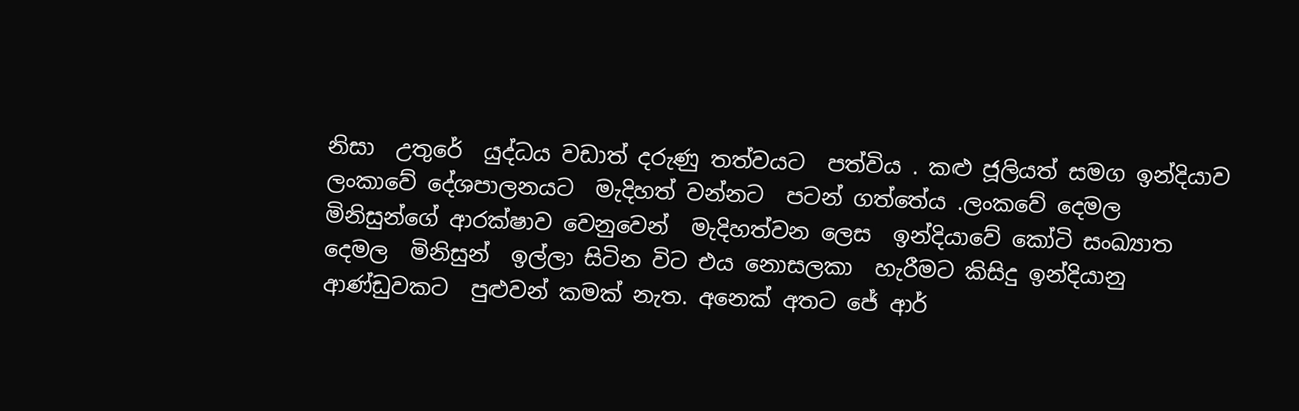නිසා  උතුරේ  යුද්ධය වඩාත් දරුණු තත්වයට  පත්විය . කළු ජූලියත් සමග ඉන්දියාව  ලංකාවේ දේශපාලනයට  මැදිහත් වන්නට  පටන් ගත්තේය .ලංකවේ දෙමල මිනිසුන්ගේ ආරක්ෂාව වෙනුවෙන්  මැදිහත්වන ලෙස  ඉන්දියාවේ කෝටි සංඛ්‍යාත දෙමල  මිනිසුන්  ඉල්ලා සිටින විට එය නොසලකා  හැරීමට කිසිදු ඉන්දියානු  ආණ්ඩුවකට  පුළුවන් කමක් නැත. අනෙක් අතට ජේ ආර්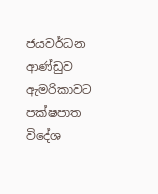ජයවර්ධන ආණ්ඩුව ඇමරිකාවට  පක්ෂපාත විදේශ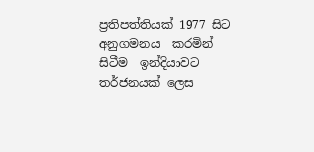ප්‍රතිපත්තියක් 1977 සිට අනුගමනය  කරමින් සිටීම  ඉන්දියාවට  තර්ජනයක් ලෙස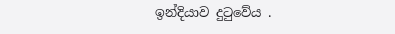ඉන්දියාව දුටුවේය .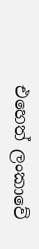එහෙත් ලංකාවේ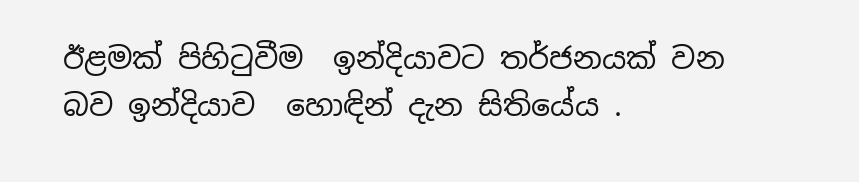ඊළමක් පිහිටුවීම  ඉන්දියාවට තර්ජනයක් වන බව ඉන්දියාව  හොඳින් දැන සිතියේය .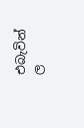එබැවින් ල